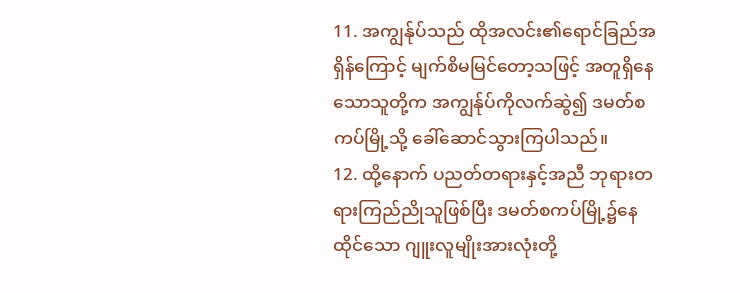11. အကျွန်ုပ်သည် ထိုအလင်း၏ရောင်ခြည်အရှိန်ကြောင့် မျက်စိမမြင်တော့သဖြင့် အတူရှိနေသောသူတို့က အကျွန်ုပ်ကိုလက်ဆွဲ၍ ဒမတ်စကပ်မြို့သို့ ခေါ်ဆောင်သွားကြပါသည်။
12. ထို့နောက် ပညတ်တရားနှင့်အညီ ဘုရားတရားကြည်ညိုသူဖြစ်ပြီး ဒမတ်စကပ်မြို့၌နေထိုင်သော ဂျူးလူမျိုးအားလုံးတို့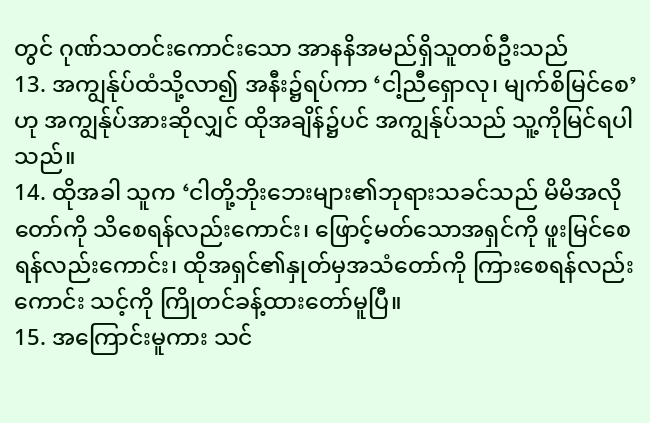တွင် ဂုဏ်သတင်းကောင်းသော အာနနိအမည်ရှိသူတစ်ဦးသည်
13. အကျွန်ုပ်ထံသို့လာ၍ အနီး၌ရပ်ကာ ‘ငါ့ညီရှောလု၊ မျက်စိမြင်စေ’ဟု အကျွန်ုပ်အားဆိုလျှင် ထိုအချိန်၌ပင် အကျွန်ုပ်သည် သူ့ကိုမြင်ရပါသည်။
14. ထိုအခါ သူက ‘ငါတို့ဘိုးဘေးများ၏ဘုရားသခင်သည် မိမိအလိုတော်ကို သိစေရန်လည်းကောင်း၊ ဖြောင့်မတ်သောအရှင်ကို ဖူးမြင်စေရန်လည်းကောင်း၊ ထိုအရှင်၏နှုတ်မှအသံတော်ကို ကြားစေရန်လည်းကောင်း သင့်ကို ကြိုတင်ခန့်ထားတော်မူပြီ။
15. အကြောင်းမူကား သင်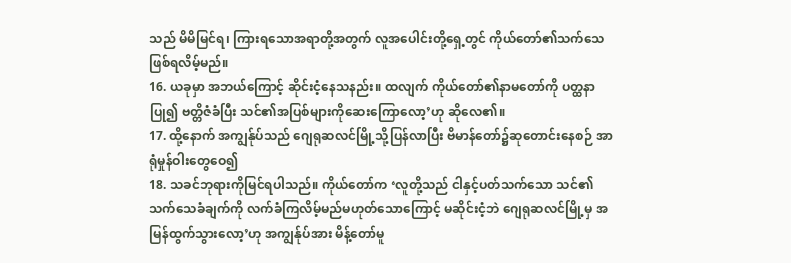သည် မိမိမြင်ရ၊ ကြားရသောအရာတို့အတွက် လူအပေါင်းတို့ရှေ့တွင် ကိုယ်တော်၏သက်သေဖြစ်ရလိမ့်မည်။
16. ယခုမှာ အဘယ်ကြောင့် ဆိုင်းငံ့နေသနည်း။ ထလျက် ကိုယ်တော်၏နာမတော်ကို ပတ္ထနာပြု၍ ဗတ္တိဇံခံပြီး သင်၏အပြစ်များကိုဆေးကြောလော့’ဟု ဆိုလေ၏။
17. ထို့နောက် အကျွန်ုပ်သည် ဂျေရုဆလင်မြို့သို့ပြန်လာပြီး ဗိမာန်တော်၌ဆုတောင်းနေစဉ် အာရုံမှုန်ဝါးတွေဝေ၍
18. သခင်ဘုရားကိုမြင်ရပါသည်။ ကိုယ်တော်က ‘လူတို့သည် ငါနှင့်ပတ်သက်သော သင်၏သက်သေခံချက်ကို လက်ခံကြလိမ့်မည်မဟုတ်သောကြောင့် မဆိုင်းငံ့ဘဲ ဂျေရုဆလင်မြို့မှ အမြန်ထွက်သွားလော့’ဟု အကျွန်ုပ်အား မိန့်တော်မူ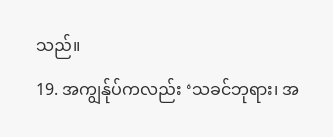သည်။
19. အကျွန်ုပ်ကလည်း ‘သခင်ဘုရား၊ အ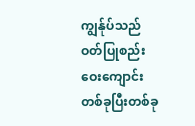ကျွန်ုပ်သည် ဝတ်ပြုစည်းဝေးကျောင်းတစ်ခုပြီးတစ်ခု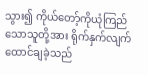သွား၍ ကိုယ်တော့်ကိုယုံကြည်သောသူတို့အား ရိုက်နှက်လျက် ထောင်ချခဲ့သည်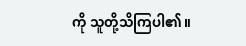ကို သူတို့သိကြပါ၏။